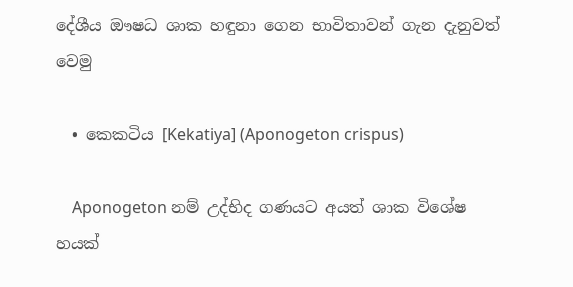දේශීය ඖෂධ ශාක හඳුනා ගෙන භාවිතාවන් ගැන දැනුවත් වෙමු

  • කෙකටිය [Kekatiya] (Aponogeton crispus)

    Aponogeton නම් උද්භිද ගණයට අයත් ශාක විශේෂ හයක්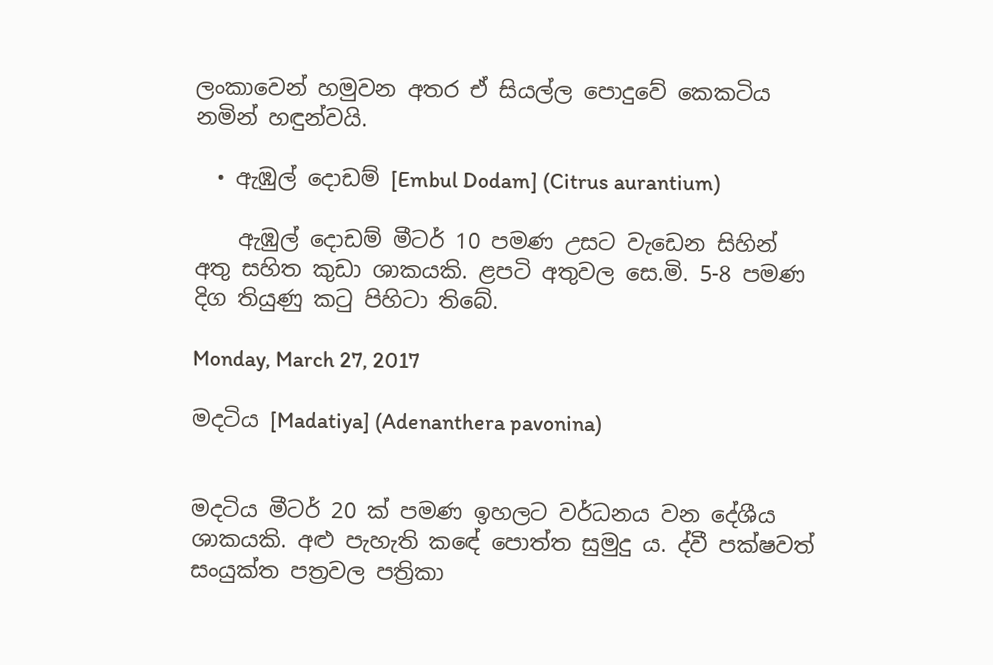ලංකාවෙන් හමුවන අතර ඒ සියල්ල පොදුවේ කෙකටිය නමින් හඳුන්වයි.

  • ඇඹුල් දොඩම් [Embul Dodam] (Citrus aurantium)

    ඇඹුල් දොඩම් මීටර් 10 පමණ උසට වැඩෙන සිහින් අතු සහිත කුඩා ශාකයකි. ළපටි අතුවල සෙ.මි. 5-8 පමණ දිග තියුණු කටු පිහිටා තිබේ.

Monday, March 27, 2017

මදටිය [Madatiya] (Adenanthera pavonina)


මදටිය මීටර් 20 ක් පමණ ඉහලට වර්ධනය වන දේශීය ශාකයකි. අළු පැහැති කඳේ පොත්ත සුමුදු ය. ද්වී පක්ෂවත් සංයුක්ත පත්‍රවල පත්‍රිකා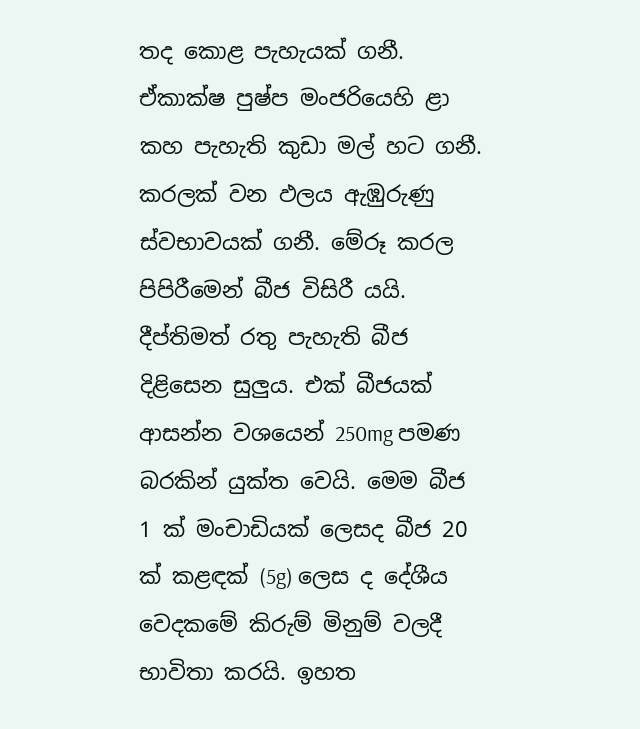තද කොළ පැහැයක් ගනී. ඒකාක්ෂ පුෂ්ප මංජරියෙහි ළා කහ පැහැති කුඩා මල් හට ගනී. කරලක් වන ඵලය ඇඹුරුණු ස්වභාවයක් ගනී. මේරූ කරල පිපිරීමෙන් බීජ විසිරී යයි. දීප්තිමත් රතු පැහැති බීජ දිළිසෙන සුලුය. එක් බීජයක් ආසන්න වශයෙන් 250mg පමණ බරකින් යුක්ත වෙයි. මෙම බීජ 1 ක් මංචාඩියක් ලෙසද බීජ 20 ක් කළඳක් (5g) ලෙස ද දේශීය වෙදකමේ කිරුම් මිනුම් වලදී භාවිතා කරයි. ඉහත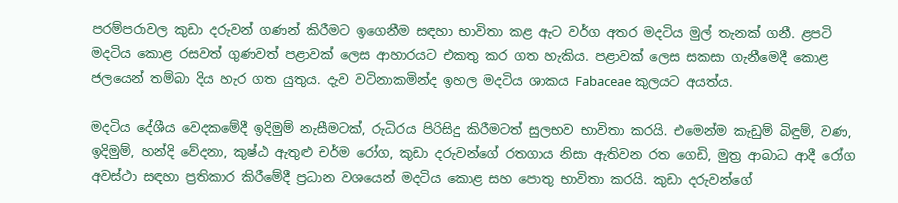පරම්පරාවල කුඩා දරුවන් ගණන් කිරීමට ඉගෙනීම සඳහා භාවිතා කළ ඇට වර්ග අතර මදටිය මුල් තැනක් ගනී. ළපටි මදටිය කොළ රසවත් ගුණවත් පළාවක් ලෙස ආහාරයට එකතු කර ගත හැකිය. පළාවක් ලෙස සකසා ගැනීමෙදී කොළ ජලයෙන් තම්බා දිය හැර ගත යුතුය. දැව වටිනාකමින්ද ඉහල මදටිය ශාකය Fabaceae කුලයට අයත්ය.

මදටිය දේශීය වෙදකමේදී ඉදිමුම් නැසීමටක්, රුධිරය පිරිසිදු කිරීමටත් සුලභව භාවිතා කරයි. එමෙන්ම කැඩුම් බිඳුම්, වණ, ඉදිමුම්, හන්දි වේදනා, කුෂ්ඨ ඇතුළු චර්ම රෝග, කුඩා දරුවන්ගේ රතගාය නිසා ඇතිවන රත ගෙඩි, මුත්‍ර ආබාධ ආදී රෝග අවස්ථා සඳහා ප්‍රතිකාර කිරීමේදී ප්‍රධාන වශයෙන් මදටිය කොළ සහ පොතු භාවිතා කරයි. කුඩා දරුවන්ගේ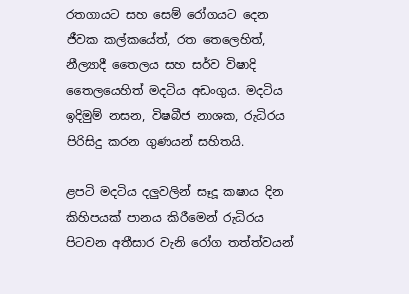රතගායට සහ සෙම් රෝගයට දෙන ජීවක කල්කයේත්, රත තෙලෙහිත්, නීල්‍යාදී තෛලය සහ සර්ව විෂාදි තෛලයෙහිත් මදටිය අඩංගුය. මදටිය ඉදිමුම් නසන, විෂබීජ නාශක, රුධිරය පිරිසිදු කරන ගුණයන් සහිතයි.

ළපටි මදටිය දලුවලින් සෑදූ කෂාය දින කිහිපයක් පානය කිරීමෙන් රුධිරය පිටවන අතීසාර වැනි රෝග තත්ත්වයන්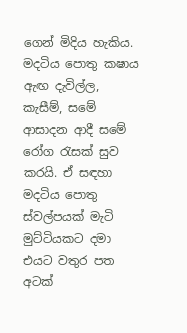ගෙන් මිදිය හැකිය. මදටිය පොතු කෂාය ඇඟ දැවිල්ල, කැසීම්, සමේ ආසාදන ආදී සමේ රෝග රැසක් සුව කරයි. ඒ සඳහා මදටිය පොතු ස්වල්පයක් මැටි මුට්ටියකට දමා එයට වතුර පත අටක්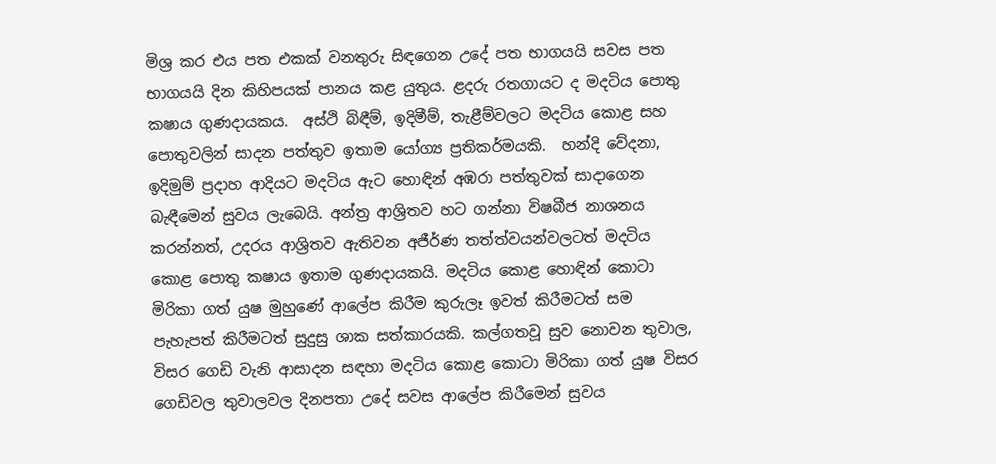මිශ්‍ර කර එය පත එකක් වනතුරු සිඳගෙන උදේ පත භාගයයි සවස පත භාගයයි දින කිහිපයක් පානය කළ යුතුය. ළදරු රතගායට ද මදටිය පොතු කෂාය ගුණදායකය.  අස්ථි බිඳීම්, ඉදිමීම්, තැළීම්වලට මදටිය කොළ සහ පොතුවලින් සාදන පත්තුව ඉතාම යෝග්‍ය ප්‍රතිකර්මයකි.  හන්දි වේදනා, ඉදිමුම් ප්‍රදාහ ආදියට මදටිය ඇට හොඳින් අඹරා පත්තුවක් සාදාගෙන බැඳීමෙන් සුවය ලැබෙයි. අන්ත්‍ර ආශ්‍රිතව හට ගන්නා විෂබීජ නාශනය කරන්නත්, උදරය ආශ්‍රිතව ඇතිවන අජීර්ණ තත්ත්වයන්වලටත් මදටිය කොළ පොතු කෂාය ඉතාම ගුණදායකයි. මදටිය කොළ හොඳින් කොටා මිරිකා ගත් යුෂ මුහුණේ ආලේප කිරීම කුරුලෑ ඉවත් කිරීමටත් සම පැහැපත් කිරීමටත් සුදුසු ශාක සත්කාරයකි. කල්ගතවූ සුව නොවන තුවාල, විසර ගෙඩි වැනි ආසාදන සඳහා මදටිය කොළ කොටා මිරිකා ගත් යුෂ විසර ගෙඩිවල තුවාලවල දිනපතා උදේ සවස ආලේප කිරීමෙන් සුවය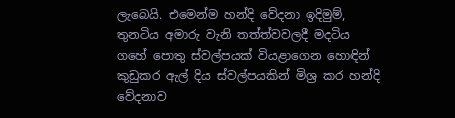ලැබෙයි. එමෙන්ම හන්දි වේදනා ඉදිමුම්, තුනටිය අමාරු වැනි තත්ත්වවලදී මදටිය ගහේ පොතු ස්වල්පයක් වියළාගෙන හොඳින් කුඩුකර ඇල් දිය ස්වල්පයකින් මිශ්‍ර කර හන්දි වේදනාව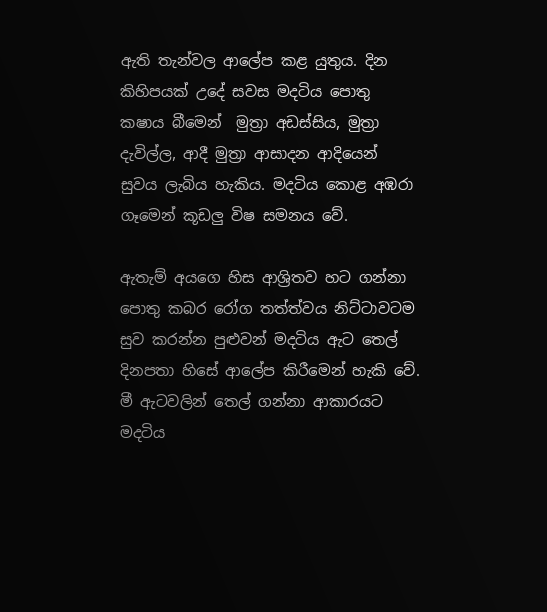ඇති තැන්වල ආලේප කළ යුතුය. දින කිහිපයක් උදේ සවස මදටිය පොතු කෂාය බීමෙන්  මුත්‍රා අඩස්සිය, මුත්‍රා දැවිල්ල, ආදී මුත්‍රා ආසාදන ආදියෙන් සුවය ලැබිය හැකිය. මදටිය කොළ අඹරා ගෑමෙන් කූඩලු විෂ සමනය වේ.

ඇතැම් අයගෙ හිස ආශ්‍රිතව හට ගන්නා පොතු කබර රෝග තත්ත්වය නිට්ටාවටම සුව කරන්න පුළුවන් මදටිය ඇට තෙල්  දිනපතා හිසේ ආලේප කිරීමෙන් හැකි වේ. මී ඇටවලින් තෙල් ගන්නා ආකාරයට මදටිය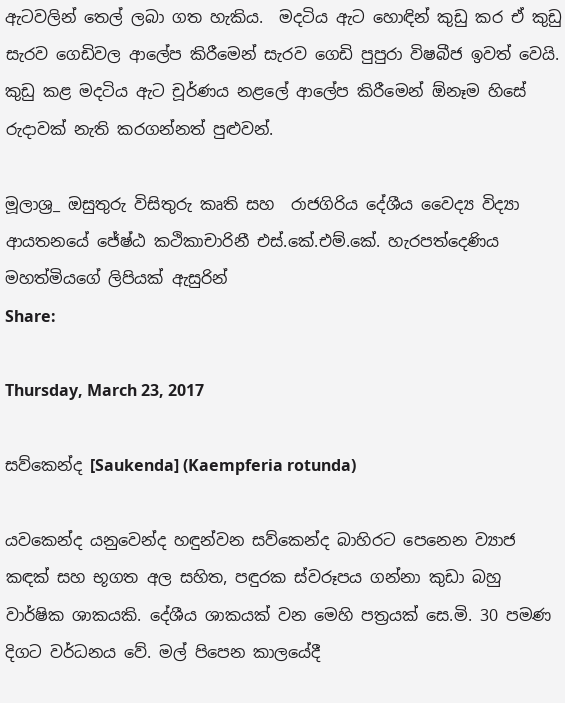ඇටවලින් තෙල් ලබා ගත හැකිය.  මදටිය ඇට හොඳින් කුඩු කර ඒ කුඩු සැරව ගෙඩිවල ආලේප කිරීමෙන් සැරව ගෙඩි පුපුරා විෂබීජ ඉවත් වෙයි. කුඩු කළ මදටිය ඇට චූර්ණය නළලේ ආලේප කිරීමෙන් ඕනෑම හිසේ රුදාවක් නැති කරගන්නත් පුළුවන්.

මූලාශ්‍ර_ ඔසුතුරු විසිතුරු කෘති සහ  රාජගිරිය දේශීය වෛද්‍ය විද්‍යා ආයතනයේ ජේ‍ෂ්ඨ කථිකාචාරිනී එස්.කේ.එම්.කේ. හැරපත්දෙණිය මහත්මියගේ ලිපියක් ඇසුරින්
Share:

Thursday, March 23, 2017

සව්කෙන්ද [Saukenda] (Kaempferia rotunda)

යවකෙන්ද යනුවෙන්ද හඳුන්වන සව්කෙන්ද බාහිරට පෙනෙන ව්‍යාජ කඳක් සහ භූගත අල සහිත, පඳුරක ස්වරූපය ගන්නා කුඩා බහු වාර්ෂික ශාකයකි. දේශීය ශාකයක් වන මෙහි පත්‍රයක් සෙ.මි. 30 පමණ දිගට වර්ධනය වේ. මල් පිපෙන කාලයේදී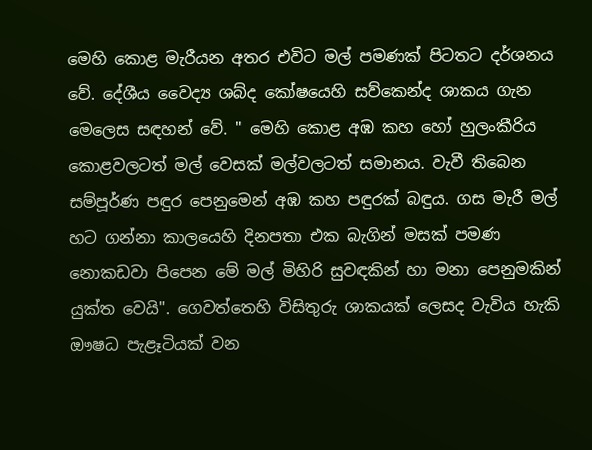මෙහි කොළ මැරීයන අතර එවිට මල් පමණක් පිටතට දර්ශනය වේ. දේශීය වෛද්‍ය ශබ්ද කෝෂයෙහි සව්කෙන්ද ශාකය ගැන මෙලෙස සඳහන් වේ. " මෙහි කොළ අඹ කහ හෝ හුලංකීරිය කොළවලටත් මල් වෙසක් මල්වලටත් සමානය. වැවී තිබෙන සම්පූර්ණ පඳුර පෙනුමෙන් අඹ කහ පඳුරක් බඳුය. ගස මැරී මල් හට ගන්නා කාලයෙහි දිනපතා එක බැගින් මසක් පමණ නොකඩවා පිපෙන මේ මල් මිහිරි සුවඳකින් හා මනා පෙනුමකින් යුක්ත වෙයි". ගෙවත්තෙහි විසිතුරු ශාකයක් ලෙසද වැවිය හැකි ඖෂධ පැළෑටියක් වන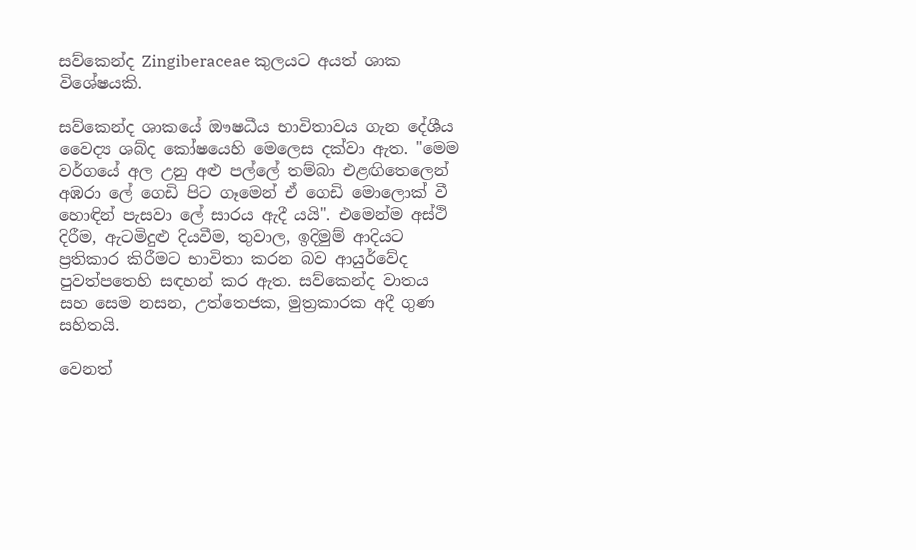සව්කෙන්ද Zingiberaceae කුලයට අයත් ශාක විශේෂයකි.

සව්කෙන්ද ශාකයේ ඖෂධීය භාවිතාවය ගැන දේශීය වෛද්‍ය ශබ්ද කෝෂයෙහි මෙලෙස දක්වා ඇත. "මෙම වර්ගයේ අල උනු අළු පල්ලේ තම්බා එළඟිතෙලෙන් අඹරා ලේ ගෙඩි පිට ගෑමෙන් ඒ ගෙඩි මොලොක් වී හොඳින් පැසවා ලේ සාරය ඇදී යයි". එමෙන්ම අස්ථි දිරීම, ඇටමිදුළු දියවීම, තුවාල, ඉදිමුම් ආදියට ප්‍රතිකාර කිරීමට භාවිතා කරන බව ආයුර්වේද පුවත්පතෙහි සඳහන් කර ඇත. සව්කෙන්ද වාතය සහ සෙම නසන, උත්තෙජක, මුත්‍රකාරක අදී ගුණ සහිතයි.

වෙනත්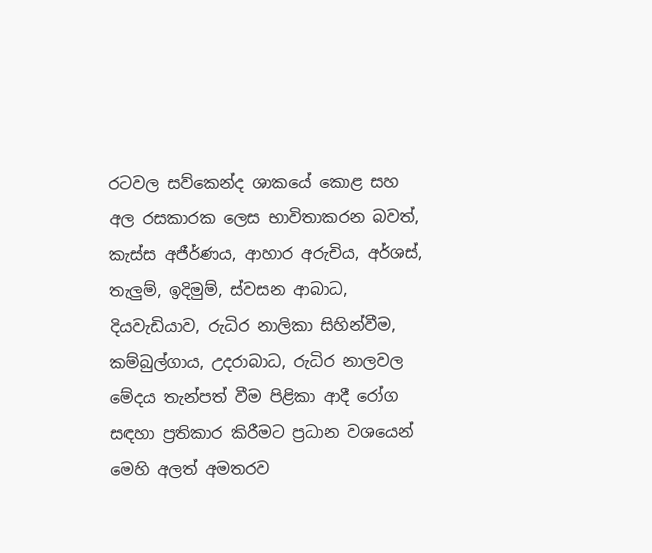රටවල සව්කෙන්ද ශාකයේ කොළ සහ අල රසකාරක ලෙස භාවිතාකරන බවත්, කැස්ස අජීර්ණය, ආහාර අරුචිය, අර්ශස්, තැලුම්, ඉදිමුම්, ස්වසන ආබාධ, දියවැඩියාව, රුධිර නාලිකා සිහින්වීම, කම්බුල්ගාය, උදරාබාධ, රුධිර නාලවල මේදය තැන්පත් වීම පිළිකා ආදී රෝග සඳහා ප්‍රතිකාර කිරීමට ප්‍රධාන වශයෙන් මෙහි අලත් අමතරව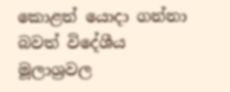කොළත් යොදා ගන්නා බවත් විදේශීය මූලාශ්‍රවල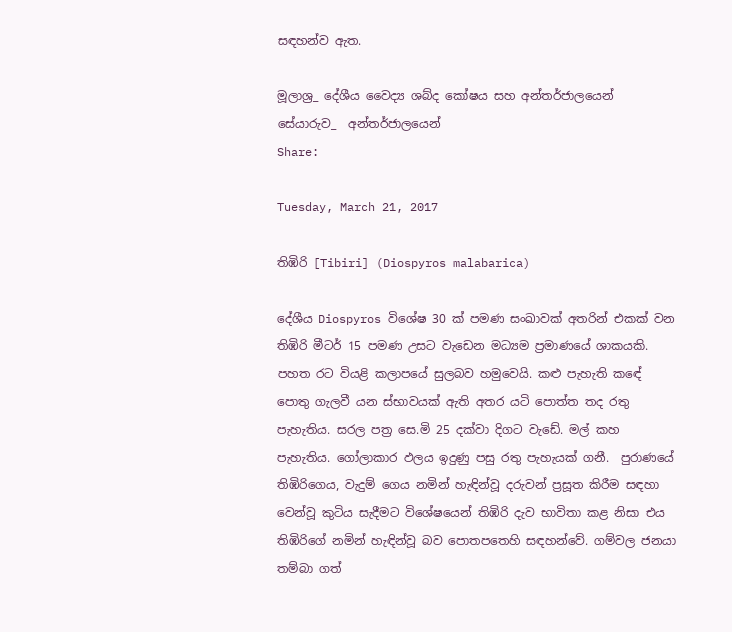සඳහන්ව ඇත.

මූලාශ්‍ර_ දේශීය වෛද්‍ය ශබ්ද කෝෂය සහ අන්තර්ජාලයෙන්
සේයාරුව_  අන්තර්ජාලයෙන්
Share:

Tuesday, March 21, 2017

තිඹිරි [Tibiri] (Diospyros malabarica)

දේශීය Diospyros විශේෂ 30 ක් පමණ සංඛාවක් අතරින් එකක් වන තිඹිරි මීටර් 15 පමණ උසට වැඩෙන මධ්‍යම ප්‍රමාණයේ ශාකයකි. පහත රට වියළි කලාපයේ සුලබව හමුවෙයි. කළු පැහැති කඳේ පොතු ගැලවී යන ස්භාවයක් ඇති අතර යටි පොත්ත තද රතු පැහැතිය. සරල පත්‍ර සෙ.මි 25 දක්වා දිගට වැඩේ. මල් කහ පැහැතිය. ගෝලාකාර ඵලය ඉදුණු පසු රතු පැහැයක් ගනී.  පුරාණයේ තිඹිරිගෙය, වැදුම් ගෙය නමින් හැඳින්වූ දරුවන් ප්‍රසූත කිරීම සඳහා වෙන්වූ කුටිය සැදීමට විශේෂයෙන් තිඹිරි දැව භාවිතා කළ නිසා එය තිඹිරිගේ නමින් හැඳින්වූ බව පොතපතෙහි සඳහන්වේ. ගම්වල ජනයා තම්බා ගත්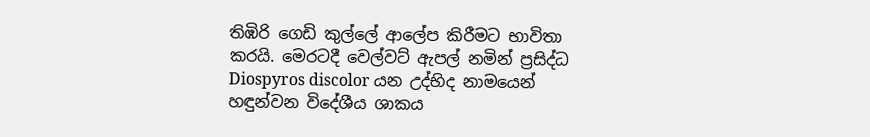තිඹිරි ගෙඩි කුල්ලේ ආලේප කිරීමට භාවිතා කරයි. මෙරටදී වෙල්වට් ඇපල් නමින් ප්‍රසිද්ධ Diospyros discolor යන උද්භිද නාමයෙන් හඳුන්වන විදේශීය ශාකය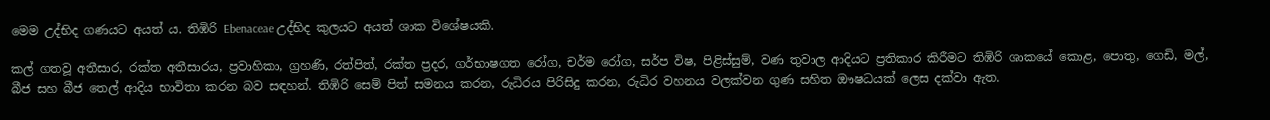මෙම උද්භිද ගණයට අයත් ය. තිඹිරි Ebenaceae උද්භිද කුලයට අයත් ශාක විශේෂයකි.

කල් ගතවූ අතීසාර, රක්ත අතීසාරය, ප්‍රවාහිකා, ග්‍රහණි, රත්පිත්, රක්ත ප්‍රදර, ගර්භාෂගත රෝග, චර්ම රෝග, සර්ප විෂ, පිළිස්සුම්, වණ තුවාල ආදියට ප්‍රතිකාර කිරීමට තිඹිරි ශාකයේ කොළ, පොතු, ගෙඩි, මල්, බීජ සහ බීජ තෙල් ආදිය භාවිතා කරන බව සඳහන්. තිඹිරි සෙම් පිත් සමනය කරන, රුධිරය පිරිසිදු කරන, රුධිර වහනය වලක්වන ගුණ සහිත ඖෂධයක් ලෙස දක්වා ඇත.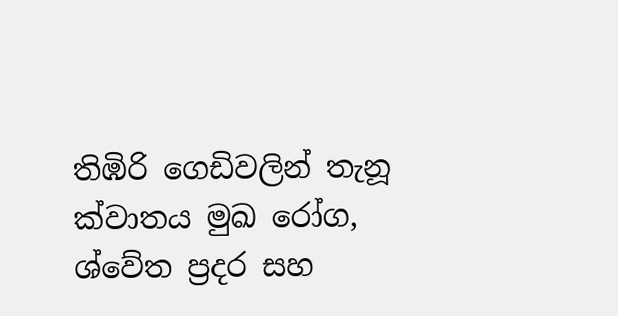තිඹිරි ගෙඩිවලින් තැනූ ක්වාතය මුඛ රෝග, ශ්වේත ප්‍රදර සහ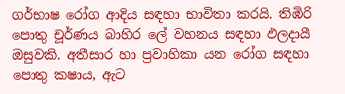ගර්භාෂ රෝග ආදිය සඳහා භාවිතා කරයි. තිඹිරි පොතු චූර්ණය බාහිර ලේ වහනය සඳහා ඵලදායී ඔසුවකි. අතීසාර හා ප්‍රවාහිකා යන රෝග සඳහා පොතු කෂාය, ඇට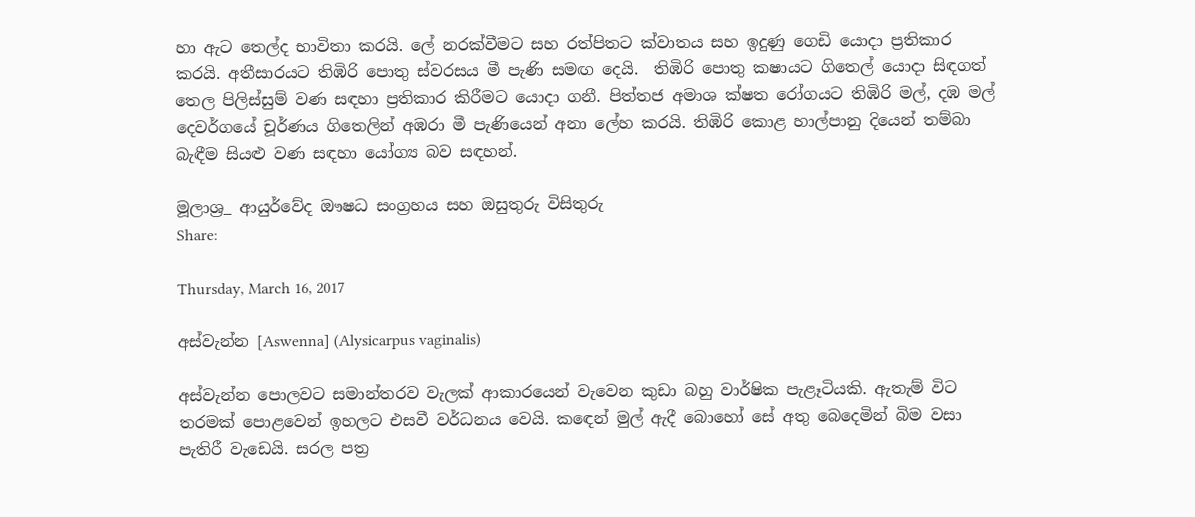හා ඇට තෙල්ද භාවිතා කරයි. ලේ නරක්වීමට සහ රත්පිතට ක්වාතය සහ ඉදුණු ගෙඩි යොදා ප්‍රතිකාර කරයි. අතීසාරයට තිඹිරි පොතු ස්වරසය මී පැණි සමඟ දෙයි.  තිඹිරි පොතු කෂායට ගිතෙල් යොදා සිඳගත් තෙල පිලිස්සුම් වණ සඳහා ප්‍රතිකාර කිරීමට යොදා ගනී. පිත්තජ අමාශ ක්ෂත රෝගයට තිඹිරි මල්, දඹ මල් දෙවර්ගයේ චූර්ණය ගිතෙලින් අඹරා මී පැණියෙන් අනා ලේහ කරයි. තිඹිරි කොළ හාල්පානු දියෙන් තම්බා බැඳීම සියළු වණ සඳහා යෝග්‍ය බව සඳහන්.

මූලාශ්‍ර_ ආයුර්වේද ඖෂධ සංග්‍රහය සහ ඔසුතුරු විසිතුරු
Share:

Thursday, March 16, 2017

අස්වැන්න [Aswenna] (Alysicarpus vaginalis)

අස්වැන්න පොලවට සමාන්තරව වැලක් ආකාරයෙන් වැවෙන කුඩා බහු වාර්ෂික පැළෑටියකි. ඇතැම් විට තරමක් පොළවෙන් ඉහලට එසවී වර්ධනය වෙයි. කඳෙන් මුල් ඇදී බොහෝ සේ අතු බෙදෙමින් බිම වසා පැතිරී වැඩෙයි. සරල පත්‍ර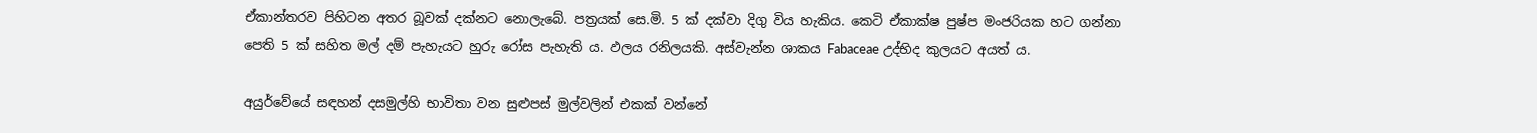ඒකාන්තරව පිහිටන අතර බූවක් දක්නට නොලැබේ. පත්‍රයක් සෙ.මි. 5 ක් දක්වා දිගු විය හැකිය. කෙටි ඒකාක්ෂ පුෂ්ප මංජරියක හට ගන්නා පෙති 5 ක් සහිත මල් දම් පැහැයට හුරු රෝස පැහැති ය. ඵලය රනිලයකි. අස්වැන්න ශාකය Fabaceae උද්භිද කුලයට අයත් ය.

අයුර්වේයේ සඳහන් දසමුල්හි භාවිතා වන සුළුපස් මුල්වලින් එකක් වන්නේ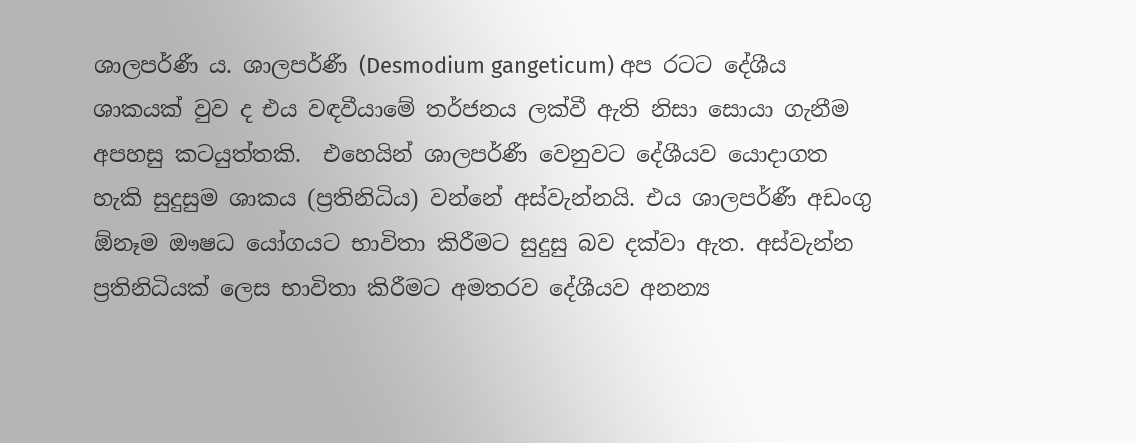ශාලපර්ණී ය. ශාලපර්ණී (Desmodium gangeticum) අප රටට දේශීය ශාකයක් වුව ද එය වඳවීයාමේ තර්ජනය ලක්වී ඇති නිසා සොයා ගැනීම අපහසු කටයුත්තකි.  එහෙයින් ශාලපර්ණී වෙනුවට දේශීයව යොදාගත හැකි සුදුසුම ශාකය (ප්‍රතිනිධිය) වන්නේ අස්වැන්නයි. එය ශාලපර්ණී අඩංගු ඕනෑම ඖෂධ යෝගයට භාවිතා කිරීමට සුදුසු බව දක්වා ඇත. අස්වැන්න ප්‍රතිනිධියක් ලෙස භාවිතා කිරීමට අමතරව දේශීයව අනන්‍ය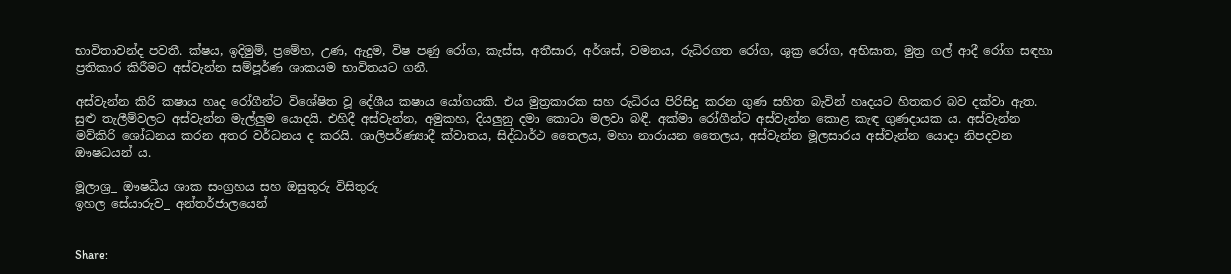භාවිතාවන්ද පවතී. ක්ෂය, ඉදිමුම්, ප්‍රමේහ, උණ, ඇදුම, විෂ පණු රෝග, කැස්ස, අතීසාර, අර්ශස්, වමනය, රුධිරගත රෝග, ශුක්‍ර රෝග, අභිඝාත, මුත්‍ර ගල් ආදී රෝග සඳහා ප්‍රතිකාර කිරීමට අස්වැන්න සම්පූර්ණ ශාකයම භාවිතයට ගනී.

අස්වැන්න කිරි කෂාය හෘද රෝගීන්ට විශේෂිත වූ දේශීය කෂාය යෝගයකි. එය මුත්‍රකාරක සහ රුධිරය පිරිසිදු කරන ගුණ සහිත බැවින් හෘදයට හිතකර බව දක්වා ඇත. සුළු තැලීම්වලට අස්වැන්න මැල්ලුම යොදයි. එහිදී අස්වැන්න, අමුකහ, දියලුනු දමා කොටා මලවා බඳී. අක්මා රෝගීන්ට අස්වැන්න කොළ කැඳ ගුණදායක ය. අස්වැන්න මව්කිරි ශෝධනය කරන අතර වර්ධනය ද කරයි. ශාලිපර්ණ්‍යාදී ක්වාතය, සිද්ධාර්ථ තෛලය, මහා නාරායන තෛලය, අස්වැන්න මූලසාරය අස්වැන්න යොදා නිපදවන ඖෂධයන් ය.

මූලාශ්‍ර_ ඖෂධීය ශාක සංග්‍රහය සහ ඔසුතුරු විසිතුරු
ඉහල සේයාරුව_ අන්තර්ජාලයෙන්


Share: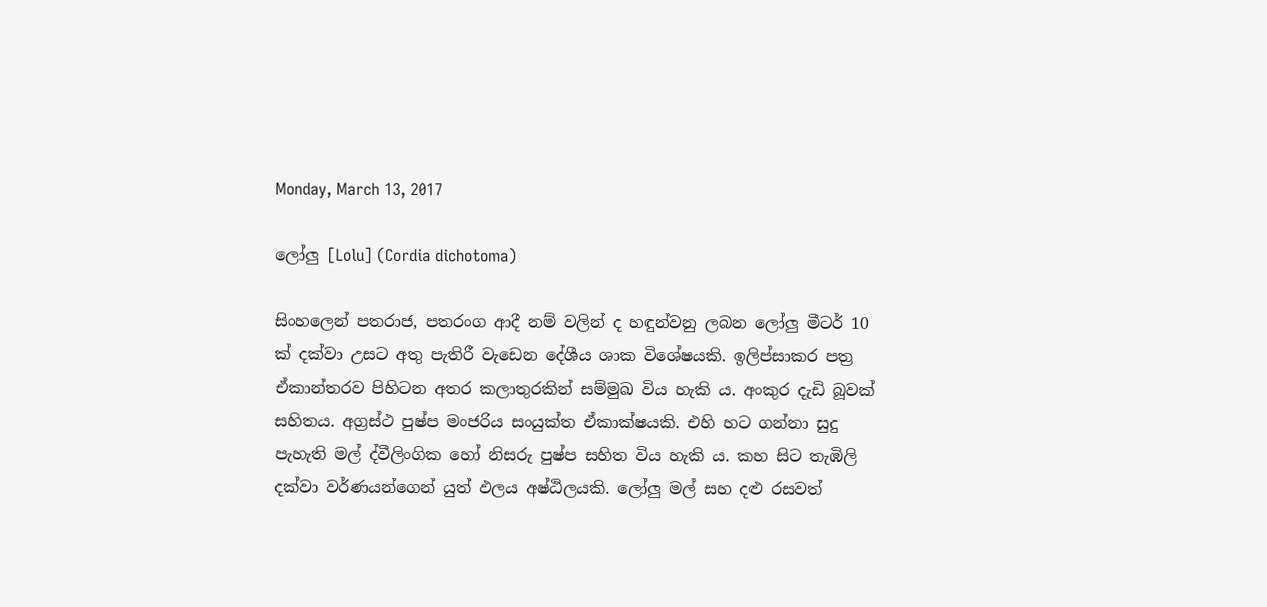Monday, March 13, 2017

ලෝලු [Lolu] (Cordia dichotoma)

සිංහලෙන් පතරාජ, පතරංග ආදී නම් වලින් ද හඳුන්වනු ලබන ලෝලු මීටර් 10 ක් දක්වා උසට අතු පැතිරී වැඩෙන දේශීය ශාක විශේෂයකි. ඉලිප්සාකර පත්‍ර ඒකාන්තරව පිහිටන අතර කලාතුරකින් සම්මුඛ විය හැකි ය. අංකුර දැඩි බූවක් සහිතය. අග්‍රස්ථ පුෂ්ප මංජරිය සංයුක්ත ඒකාක්ෂයකි. එහි හට ගන්නා සුදු පැහැති මල් ද්වීලිංගික හෝ නිසරු පුෂ්ප සහිත විය හැකි ය. කහ සිට තැඹිලි දක්වා වර්ණයන්ගෙන් යුත් ඵලය අෂ්ඨිලයකි. ලෝලු මල් සහ දළු රසවත්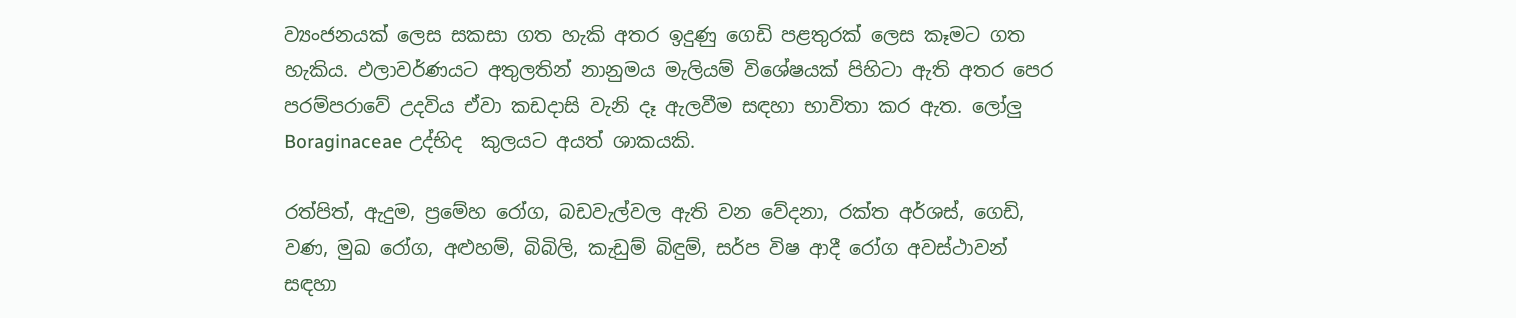ව්‍යංජනයක් ලෙස සකසා ගත හැකි අතර ඉදුණු ගෙඩි පළතුරක් ලෙස කෑමට ගත හැකිය. ඵලාවර්ණයට අතුලතින් නානුමය මැලියම් විශේෂයක් පිහිටා ඇති අතර පෙර පරම්පරාවේ උදවිය ඒවා කඩදාසි වැනි දෑ ඇලවීම සඳහා භාවිතා කර ඇත. ලෝලු Boraginaceae උද්භිද  කුලයට අයත් ශාකයකි.

රත්පිත්, ඇදුම, ප්‍රමේහ රෝග, බඩවැල්වල ඇති වන වේදනා, රක්ත අර්ශස්, ගෙඩි, වණ, මුඛ රෝග, අළුහම්, බිබිලි, කැඩුම් බිඳුම්, සර්ප විෂ ආදී රෝග අවස්ථාවන් සඳහා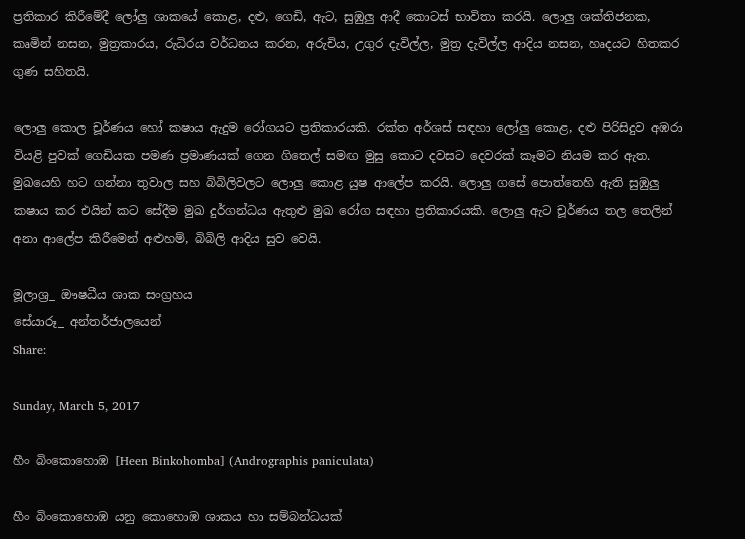ප්‍රතිකාර කිරීමේදී ලෝලු ශාකයේ කොළ, දළු, ගෙඩි, ඇට, සුඹුලු ආදී කොටස් භාවිතා කරයි. ලොලු ශක්තිජනක, කෘමින් නසන, මුත්‍රකාරය, රුධිරය වර්ධනය කරන, අරුචිය, උගුර දැවිල්ල, මුත්‍ර දැවිල්ල ආදිය නසන, හෘදයට හිතකර ගුණ සහිතයි.

ලොලු කොල චූර්ණය හෝ කෂාය ඇදුම රෝගයට ප්‍රතිකාරයකි. රක්ත අර්ශස් සඳහා ලෝලු කොළ, දළු පිරිසිදුව අඹරා වියළි පුවක් ගෙඩියක පමණ ප්‍රමාණයක් ගෙන ගිතෙල් සමඟ මුසු කොට දවසට දෙවරක් කෑමට නියම කර ඇත. මුඛයෙහි හට ගන්නා තුවාල සහ බිබිලිවලට ලොලු කොළ යුෂ ආලේප කරයි. ලොලු ගසේ පොත්තෙහි ඇති සුඹුලු කෂාය කර එයින් කට සේදීම මුඛ දුර්ගන්ධය ඇතුළු මුඛ රෝග සඳහා ප්‍රතිකාරයකි. ලොලු ඇට චූර්ණය තල තෙලින් අනා ආලේප කිරීමෙන් අළුහම්, බිබිලි ආදිය සුව වෙයි.

මූලාශ්‍ර_ ඖෂධීය ශාක සංග්‍රහය
සේයාරූ_ අන්තර්ජාලයෙන්
Share:

Sunday, March 5, 2017

හීං බිංකොහොඹ [Heen Binkohomba] (Andrographis paniculata)

හීං බිංකොහොඹ යනු කොහොඹ ශාකය හා සම්බන්ධයක්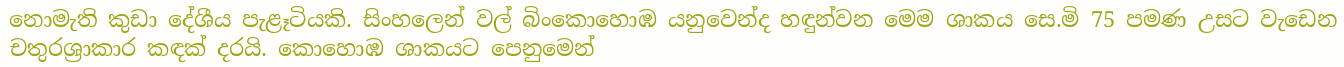නොමැති කුඩා දේශීය පැළෑටියකි. සිංහලෙන් වල් බිංකොහොඹ යනුවෙන්ද හඳුන්වන මෙම ශාකය සෙ.මි 75 පමණ උසට වැඩෙන චතුරශ්‍රාකාර කඳක් දරයි. කොහොඹ ශාකයට පෙනුමෙන්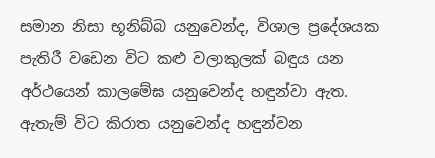සමාන නිසා භූනිබ්බ යනුවෙන්ද, විශාල ප්‍රදේශයක පැතිරී වඩෙන විට කළු වලාකුලක් බඳුය යන අර්ථයෙන් කාලමේඝ යනුවෙන්ද හඳුන්වා ඇත. ඇතැම් විට කිරාත යනුවෙන්ද හඳුන්වන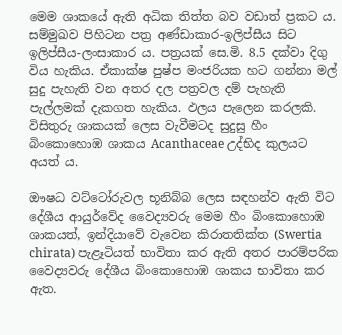මෙම ශාකයේ ඇති අධික තිත්ත බව වඩාත් ප්‍රකට ය. සම්මුඛව පිහිටන පත්‍ර අණ්ඩාකාර-ඉලිප්සීය සිට ඉලිප්සීය-ලංසාකාර ය. පත්‍රයක් සෙ.මි. 8.5 දක්වා දිගු විය හැකිය. ඒකාක්ෂ පුෂ්ප මංජරියක හට ගන්නා මල් සුදු පැහැති වන අතර දල පත්‍රවල දම් පැහැති පැල්ලමක් දැකගත හැකිය. ඵලය පැලෙන කරලකි. විසිතුරු ශාකයක් ලෙස වැවීමටද සුදුසු හීං බිංකොහොඹ ශාකය Acanthaceae උද්භිද කුලයට අයත් ය.

ඖෂධ වට්ටෝරුවල භූනිබ්බ ලෙස සඳහන්ව ඇති විට දේශීය ආයුර්වේද වෛද්‍යවරු මෙම හීං බිංකොහොඹ ශාකයත්, ඉන්දියාවේ වැවෙන කිරාතතික්ත (Swertia chirata) පැළෑටියත් භාවිතා කර ඇති අතර පාරම්පරික වෛද්‍යවරු දේශීය බිංකොහොඹ ශාකය භාවිතා කර ඇත.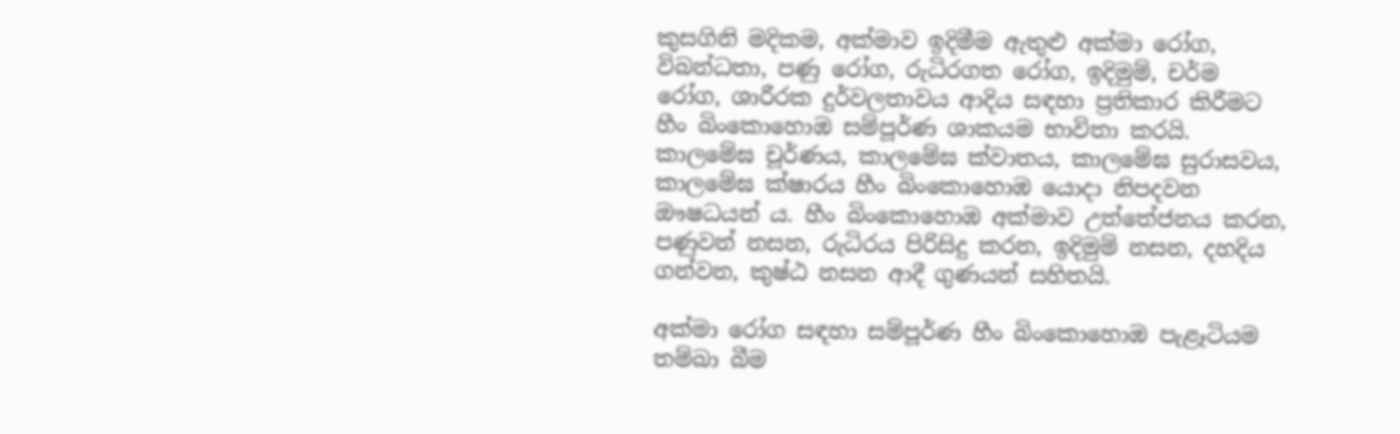කුසගිනි මදිකම, අක්මාව ඉදිමීම ඇතුළු අක්මා රෝග, විබන්ධතා, පණු රෝග, රුධිරගත රෝග, ඉදිමුම්, චර්ම රෝග, ශාරීරක දුර්වලතාවය ආදිය සඳහා ප්‍රතිකාර කිරීමට හීං බිංකොහොඹ සම්පූර්ණ ශාකයම භාවිතා කරයි. කාලමේඝ චූර්ණය, කාලමේඝ ක්වාතය, කාලමේඝ සුරාසවය, කාලමේඝ ක්ෂාරය හීං බිංකොහොඹ යොදා නිපදවන ඖෂධයන් ය. හීං බිංකොහොඹ අක්මාව උත්තේජනය කරන, පණුවන් නසන, රුධිරය පිරිසිදු කරන, ඉදිමුම් නසන, දහදිය ගන්වන, කුෂ්ඨ නසන ආදී ගුණයන් සහිතයි.

අක්මා රෝග සඳහා සම්පූර්ණ හීං බිංකොහොඹ පැළෑටියම තම්බා බීම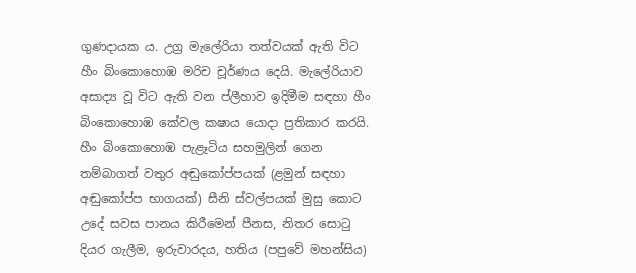ගුණදායක ය. උග්‍ර මැලේරියා තත්වයක් ඇති විට හීං බිංකොහොඹ මරිච චූර්ණය දෙයි. මැලේරියාව අසාද්‍ය වූ විට ඇති වන ප්ලීහාව ඉදිමීම සඳහා හීං බිංකොහොඹ කේවල කෂාය යොදා ප්‍රතිකාර කරයි. හීං බිංකොහොඹ පැළෑටිය සහමුලින් ගෙන තම්බාගත් වතුර අඬුකෝප්පයක් (ළමුන් සඳහා අඬුකෝප්ප භාගයක්‌) සීනි ස්‌වල්පයක්‌ මුසු කොට උදේ සවස පානය කිරීමෙන් පීනස, නිතර සොටු දියර ගැලීම, ඉරුවාරදය, හතිය (පපුවේ මහන්සිය)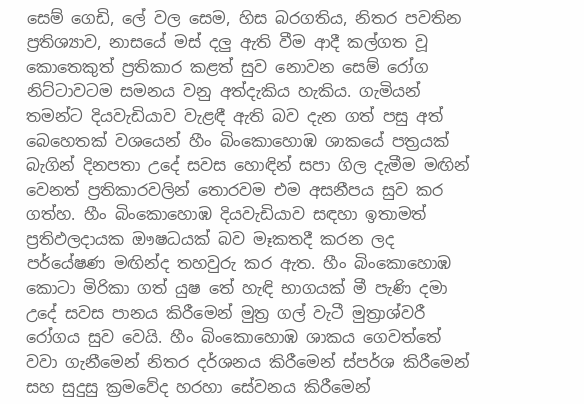සෙම් ගෙඩි, ලේ වල සෙම, හිස බරගතිය, නිතර පවතින ප්‍රතිශ්‍යාව, නාසයේ මස්‌ දලු ඇති වීම ආදී කල්ගත වූ කොතෙකුත් ප්‍රතිකාර කළත් සුව නොවන සෙම් රෝග නිට්‌ටාවටම සමනය වනු අත්දැකිය හැකිය. ගැමියන් තමන්ට දියවැඩියාව වැළඳී ඇති බව දැන ගත් පසු අත් බෙහෙතක්‌ වශයෙන් හීං බිංකොහොඹ ශාකයේ පත්‍රයක්‌ බැගින් දිනපතා උදේ සවස හොඳින් සපා ගිල දැමීම මඟින් වෙනත් ප්‍රතිකාරවලින් තොරවම එම අසනීපය සුව කර ගත්හ. හීං බිංකොහොඹ දියවැඩියාව සඳහා ඉතාමත් ප්‍රතිඵලදායක ඖෂධයක් බව මෑකතදී කරන ලද පර්යේෂණ මඟින්ද තහවුරු කර ඇත. හීං බිංකොහොඹ කොටා මිරිකා ගත් යුෂ තේ හැඳි භාගයක්‌ මී පැණි දමා උදේ සවස පානය කිරීමෙන් මුත්‍ර ගල් වැටී මුත්‍රාශ්වරී රෝගය සුව වෙයි. හීං බිංකොහොඹ ශාකය ගෙවත්තේ වවා ගැනීමෙන් නිතර දර්ශනය කිරීමෙන් ස්‌පර්ශ කිරීමෙන් සහ සුදුසු ක්‍රමවේද හරහා සේවනය කිරීමෙන්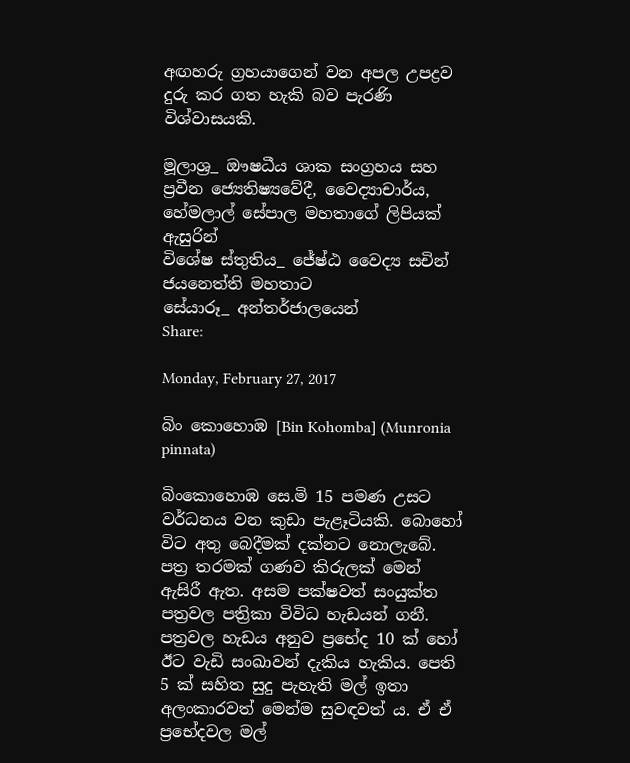අඟහරු ග්‍රහයාගෙන් වන අපල උපද්‍රව දුරු කර ගත හැකි බව පැරණි විශ්වාසයකි.

මූලාශ්‍ර_ ඖෂධීය ශාක සංග්‍රහය සහ ප්‍රවීන ජ්‍යෙතිෂ්‍යවේදී, වෛද්‍යාචාර්ය, හේමලාල් සේපාල මහතාගේ ලිපියක් ඇසුරින්
විශේෂ ස්තුතිය_ ජේ‍ෂ්ඨ වෛද්‍ය සචින් ජයනෙත්ති මහතාට
සේයාරූ_ අන්තර්ජාලයෙන්
Share:

Monday, February 27, 2017

බිං කොහොඹ [Bin Kohomba] (Munronia pinnata)

බිංකොහොඹ සෙ.මි 15 පමණ උසට වර්ධනය වන කුඩා පැළෑටියකි. බොහෝ විට අතු බෙදීමක් දක්නට නොලැබේ. පත්‍ර තරමක් ගණව කිරුලක් මෙන් ඇසිරී ඇත. අසම පක්ෂවත් සංයුක්ත පත්‍රවල පත්‍රිකා විවිධ හැඩයන් ගනී. පත්‍රවල හැඩය අනුව ප්‍රභේද 10 ක් හෝ ඊට වැඩි සංඛාවන් දැකිය හැකිය. පෙති 5 ක් සහිත සුදු පැහැති මල් ඉතා අලංකාරවත් මෙන්ම සුවඳවත් ය. ඒ ඒ ප්‍රභේදවල මල්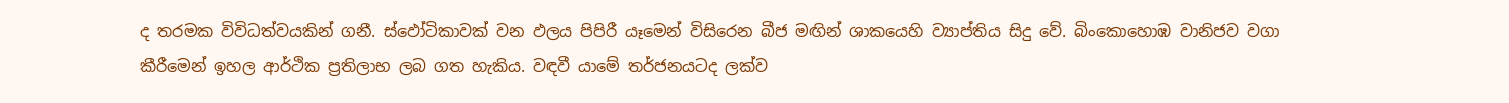ද තරමක විවිධත්වයකින් ගනී. ස්ඵෝටිකාවක් වන ඵලය පිපිරී යෑමෙන් විසිරෙන බීජ මඟින් ශාකයෙහි ව්‍යාප්තිය සිදු වේ. බිංකොහොඹ වානිජව වගා කීරීමෙන් ඉහල ආර්ථික ප්‍රතිලාභ ලබ ගත හැකිය. වඳවී යාමේ තර්ජනයටද ලක්ව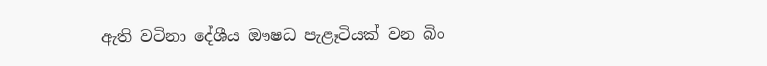ඇති වටිනා දේශීය ඖෂධ පැළෑටියක් වන බිං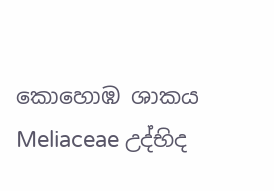කොහොඹ ශාකය Meliaceae උද්භිද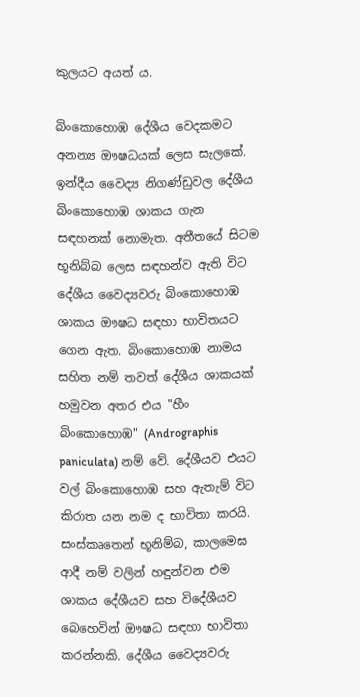කුලයට අයත් ය.

බිංකොහොඹ දේශීය වෙදකමට අනන්‍ය ඖෂධයක් ලෙස සැලකේ. ඉන්දීය වෛද්‍ය නිගණ්ඩුවල දේශීය බිංකොහොඹ ශාකය ගැන සඳහනක් නොමැත. අතීතයේ සිටම භූනිබ්බ ලෙස සඳහන්ව ඇති විට දේශීය වෛද්‍යවරු බිංකොහොඹ ශාකය ඖෂධ සඳහා භාවිතයට ගෙන ඇත. බිංකොහොඹ නාමය සහිත නම් තවත් දේශීය ශාකයක් හමුවන අතර එය "හීං බිංකොහොඹ" (Andrographis paniculata) නම් වේ. දේශීයව එයට වල් බිංකොහොඹ සහ ඇතැම් විට කිරාත යන නම ද භාවිතා කරයි. සංස්කෘතෙන් භූනිම්බ, කාලමෙඝ ආදී නම් වලින් හඳුන්වන එම ශාකය දේශීයව සහ විදේශීයව බෙහෙවින් ඖෂධ සඳහා භාවිතා කරන්නකි. දේශීය වෛද්‍යවරු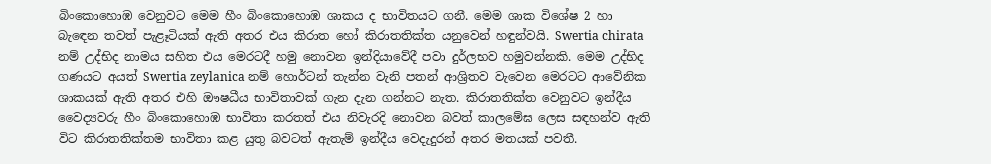බිංකොහොඹ වෙනුවට මෙම හීං බිංකොහොඹ ශාකය ද භාවිතයට ගනී. මෙම ශාක විශේෂ 2 හා බැඳෙන තවත් පැළෑටියක් ඇති අතර එය කිරාත හෝ කිරාතතික්ත යනුවෙන් හඳුන්වයි. Swertia chirata නම් උද්භිද නාමය සහිත එය මෙරටදී හමු නොවන ඉන්දියාවේදී පවා දුර්ලභව හමුවන්නකි. මෙම උද්භිද ගණයට අයත් Swertia zeylanica නම් හොර්ටන් තැන්න වැනි පතන් ආශ්‍රිතව වැවෙන මෙරටට ආවේනික ශාකයක් ඇති අතර එහි ඖෂධීය භාවිතාවක් ගැන දැන ගන්නට නැත. කිරාතතික්ත වෙනුවට ඉන්දීය වෛද්‍යවරු හීං බිංකොහොඹ භාවිතා කරතත් එය නිවැරදි නොවන බවත් කාලමේඝ ලෙස සඳහන්ව ඇති විට කිරාතතික්තම භාවිතා කළ යුතු බවටත් ඇතැම් ඉන්දීය වෙදැදුරන් අතර මතයක් පවතී.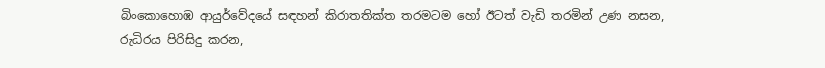බිංකොහොඹ ආයුර්වේදයේ සඳහන් කිරාතතික්ත තරමටම හෝ ඊටත් වැඩි තරමින් උණ නසන, රුධිරය පිරිසිදු කරන,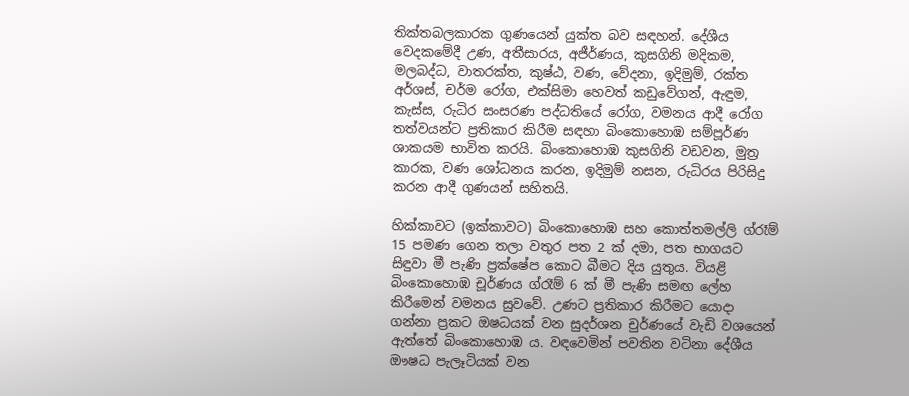තික්තබලකාරක ගුණයෙන් යුක්ත බව සඳහන්. දේශීය වෙදකමේදී උණ, අතීසාරය, අජීර්ණය, කුසගිනි මදිකම, මලබද්ධ, වාතරක්ත, කුෂ්ඨ, වණ, වේදනා, ඉදිමුම්, රක්ත අර්ශස්, චර්ම රෝග, එක්සිමා හෙවත් කඩුවේගන්, ඇඳුම, කැස්ස, රුධිර සංසරණ පද්ධතියේ රෝග, වමනය ආදී රෝග තත්වයන්ට ප්‍රතිකාර කිරීම සඳහා බිංකොහොඹ සම්පූර්ණ ශාකයම භාවිත කරයි. බිංකොහොඹ කුසගිනි වඩවන, මුත්‍ර කාරක, වණ ශෝධනය කරන, ඉදිමුම් නසන, රුධිරය පිරිසිදු කරන ආදී ගුණයන් සහිතයි.

හික්කාවට (ඉක්කාවට) බිංකොහොඹ සහ කොත්තමල්ලි ග්රෑම් 15 පමණ ගෙන තලා වතුර පත 2 ක් දමා, පත භාගයට සිඳුවා මී පැණි ප්‍රක්ෂේප කොට බීමට දිය යුතුය. වියළි බිංකොහොඹ චූර්ණය ග්රෑම් 6 ක් මී පැණි සමඟ ලේහ කිරීමෙන් වමනය සුවවේ. උණට ප්‍රතිකාර කිරීමට යොදා ගන්නා ප්‍රකට ඔෂධයක් වන සුදර්ශන චුර්ණයේ වැඩි වශයෙන් ඇත්තේ බිංකොහොඹ ය. වඳවෙමින් පවතින වටිනා දේශීය ඖෂධ පැලෑටියක් වන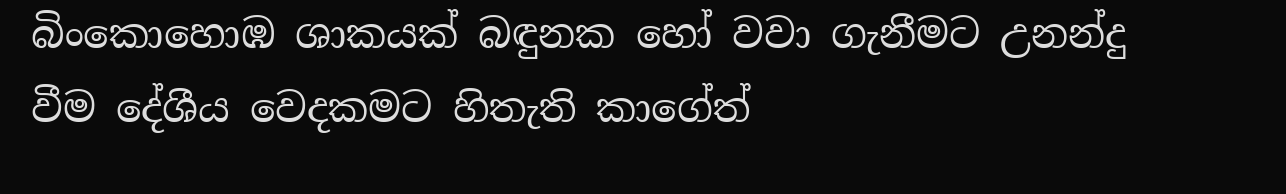බිංකොහොඹ ශාකයක් බඳුනක හෝ වවා ගැනීමට උනන්දු වීම දේශීය වෙදකමට හිතැති කාගේත්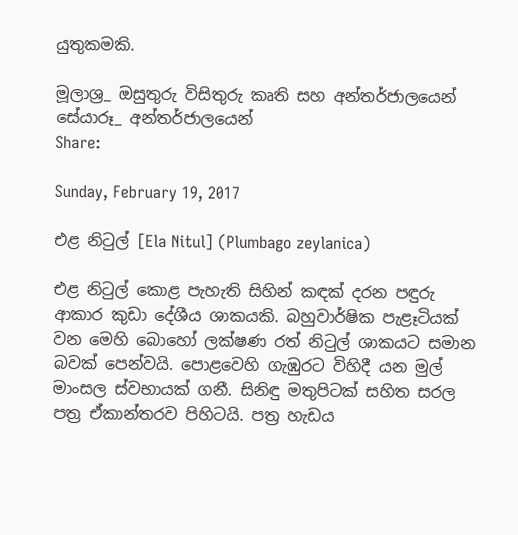යුතුකමකි.

මූලාශ්‍ර_ ඔසුතුරු විසිතුරු කෘති සහ අන්තර්ජාලයෙන්
සේයාරූ_ අන්තර්ජාලයෙන්
Share:

Sunday, February 19, 2017

එළ නිටුල් [Ela Nitul] (Plumbago zeylanica)

එළ නිටුල් කොළ පැහැති සිහින් කඳක් දරන පඳුරු ආකාර කුඩා දේශීය ශාකයකි. බහුවාර්ෂික පැළෑටියක් වන මෙහි බොහෝ ලක්ෂණ රත් නිටුල් ශාකයට සමාන බවක් පෙන්වයි. පොළවෙහි ගැඹුරට විහිදී යන මුල් මාංසල ස්වභායක් ගනී. සිනිඳු මතුපිටක් සහිත සරල පත්‍ර ඒකාන්තරව පිහිටයි. පත්‍ර හැඩය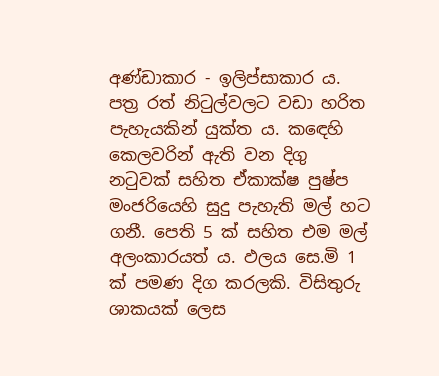අණ්ඩාකාර - ඉලිප්සාකාර ය. පත්‍ර රත් නිටුල්වලට වඩා හරිත පැහැයකින් යුක්ත ය. කඳෙහි කෙලවරින් ඇති වන දිගු නටුවක් සහිත ඒකාක්ෂ පුෂ්ප මංජරියෙහි සුදු පැහැති මල් හට ගනී. පෙති 5 ක් සහිත එම මල් අලංකාරයත් ය. ඵලය සෙ.මි 1 ක් පමණ දිග කරලකි. විසිතුරු ශාකයක් ලෙස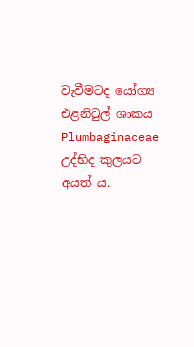වැවීමටද යෝග්‍ය එළනිටුල් ශාකය Plumbaginaceae උද්භිද කුලයට අයත් ය.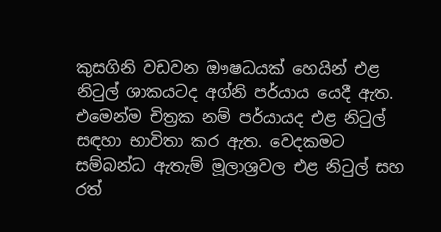කුසගිනි වඩවන ඖෂධයක් හෙයින් එළ නිටුල් ශාකයටද අග්නි පර්යාය යෙදී ඇත. එමෙන්ම චිත්‍රක නම් පර්යායද එළ නිටුල් සඳහා භාවිතා කර ඇත. වෙදකමට සම්බන්ධ ඇතැම් මූලාශ්‍රවල එළ නිටුල් සහ රත්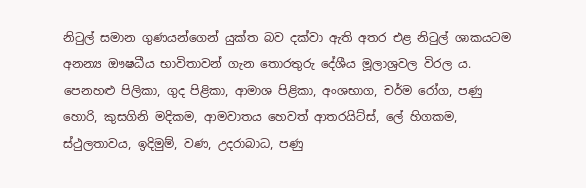නිටුල් සමාන ගුණයන්ගෙන් යුක්ත බව දක්වා ඇති අතර එළ නිටුල් ශාකයටම අනන්‍ය ඖෂධීය භාවිතාවන් ගැන තොරතුරු දේශීය මූලාශ්‍රවල විරල ය. පෙනහළු පිලිකා, ගුද පිළිකා, ආමාශ පිළිකා, අංශභාග, චර්ම රෝග, පණු හොරි, කුසගිනි මදිකම, ආමවාතය හෙවත් ආතරයිට්ස්, ලේ හිගකම, ස්ථුලතාවය, ඉදිමුම්, වණ, උදරාබාධ, පණු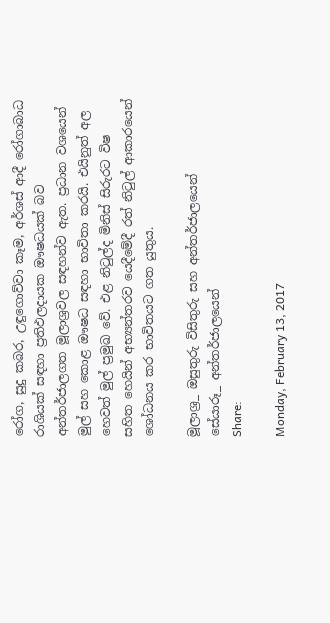රෝග, සුදු කබර, උඳුගොව්වා කෑම, අර්ශස් ආදී රෝගාබාධ රාශියක් සඳහා ප්‍රතිඵලදායක ඖෂධයක් බව අන්තර්ජාලගත මූලාශ්‍රවල සඳහන්ව ඇත. ප්‍රධාන වශයෙන් මුල් සහ කොළ ඖෂධ සඳහා භාවිතා කරයි. එයිනුත් අල හෙවත් මුල් ප්‍රමුඛ වේ. එළ නිටුල්ද මිනිස් සිරුරට විෂ සහිත හෙයින් අභ්‍යන්තරව යෙදීමේදී රත් නිටුල් ආකාරයෙන් ශෝධනය කර භාවිතයට ගත යුතුය.

මූලාශ්‍ර_ ඔසුතුරු විසිතුරු සහ අන්තර්ජාලයෙන්
සේයාරූ_ අන්තර්ජාලයෙන්
Share:

Monday, February 13, 2017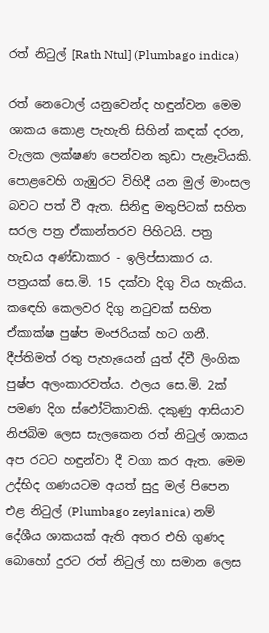රත් නිටුල් [Rath Ntul] (Plumbago indica)

රත් නෙටොල් යනුවෙන්ද හඳුන්වන මෙම ශාකය කොළ පැහැති සිහින් කඳක් දරන, වැලක ලක්ෂණ පෙන්වන කුඩා පැළෑටියකි. පොළවෙහි ගැඹුරට විහිදී යන මුල් මාංසල බවට පත් වී ඇත. සිනිඳු මතුපිටක් සහිත සරල පත්‍ර ඒකාන්තරව පිහිටයි. පත්‍ර හැඩය අණ්ඩාකාර - ඉලිප්සාකාර ය. පත්‍රයක් සෙ.මි. 15 දක්වා දිගු විය හැකිය. කඳෙහි කෙලවර දිගු නටුවක් සහිත ඒකාක්ෂ පුෂ්ප මංජරියක් හට ගනී. දීප්තිමත් රතු පැහැයෙන් යුත් ද්වී ලිංගික පුෂ්ප අලංකාරවත්ය. ඵලය සෙ.මි. 2ක් පමණ දිග ස්ඵෝටිකාවකි. දකුණු ආසියාව නිජබිම ලෙස සැලකෙන රත් නිටුල් ශාකය අප රටට හඳුන්වා දී වගා කර ඇත. මෙම උද්භිද ගණයටම අයත් සුදු මල් පිපෙන එළ නිටුල් (Plumbago zeylanica) නම් දේශීය ශාකයක් ඇති අතර එහි ගුණද බොහෝ දුරට රත් නිටුල් හා සමාන ලෙස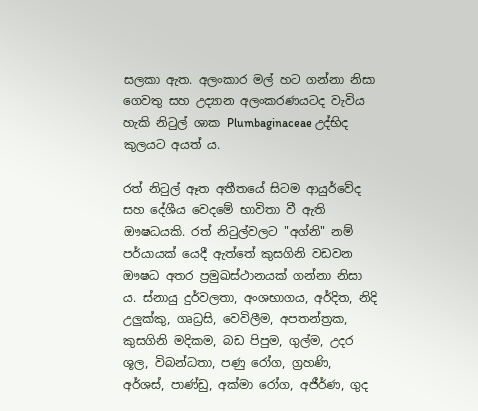සලකා ඇත. අලංකාර මල් හට ගන්නා නිසා ගෙවතු සහ උද්‍යාන අලංකරණයටද වැවිය හැකි නිටුල් ශාක Plumbaginaceae උද්භිද කුලයට අයත් ය.

රත් නිටුල් ඈත අතීතයේ සිටම ආයුර්වේද  සහ දේශීය වෙදමේ භාවිතා වී ඇති ඖෂධයකි. රත් නිටුල්වලට "අග්නි" නම් පර්යායක් යෙදී ඇත්තේ කුසගිනි වඩවන ඖෂධ අතර ප්‍රමුඛස්ථානයක් ගන්නා නිසා ය. ස්නායු දුර්වලතා, අංශභාගය, අර්දිත, නිදි උලුක්කු, ගෘධ්‍රසි, වෙවිලීම, අපතන්ත්‍රක, කුසගිනි මදිකම, බඩ පිපුම, ගුල්ම, උදර ශූල, විබන්ධතා, පණු රෝග, ග්‍රහණි, අර්ශස්, පාණ්ඩු, අක්මා රෝග, අජීර්ණ, ගුද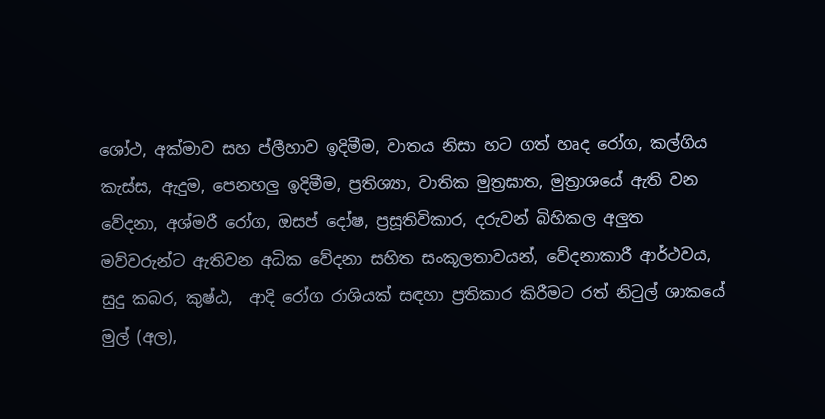ශෝථ, අක්මාව සහ ප්ලීහාව ඉදිමීම, වාතය නිසා හට ගත් හෘද රෝග, කල්ගිය කැස්ස, ඇදුම, පෙනහලු ඉදිමීම, ප්‍රතිශ්‍යා, වාතික මුත්‍රඝාත, මුත්‍රාශයේ ඇති වන වේදනා, අශ්මරී රෝග, ඔසප් දෝෂ, ප්‍රසූතිවිකාර, දරුවන් බිහිකල අලුත මව්වරුන්ට ඇතිවන අධික වේදනා සහිත සංකූලතාවයන්, වේදනාකාරී ආර්ථවය, සුදු කබර, කුෂ්ඨ,  ආදි රෝග රාශියක් සඳහා ප්‍රතිකාර කිරීමට රත් නිටුල් ශාකයේ මුල් (අල),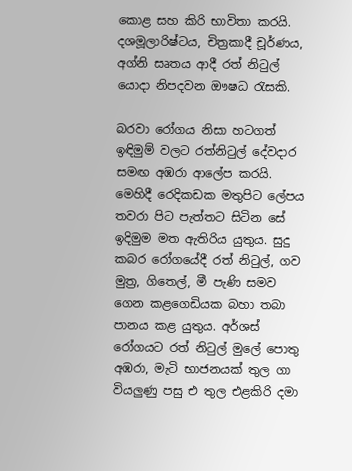කොළ සහ කිරි භාවිතා කරයි. දශමූලාරිෂ්ටය, චිත්‍රකාදී චූර්ණය, අග්නි සෘතය ආදී රත් නිටුල් යොදා නිපදවන ඖෂධ රැසකි.

බරවා රෝගය නිසා හටගත් ඉඳිමුම් වලට රත්නිටුල් දේවදාර සමඟ අඹරා ආලේප කරයි. මෙහිදී රෙදිකඩක මතුපිට ලේපය තවරා පිට පැත්තට සිටින සේ ඉදිමුම මත ඇතිරිය යුතුය. සුදු කබර රෝගයේදී රත් නිටුල්, ගව මුත්‍ර, ගිතෙල්, මී පැණි සමව ගෙන කළගෙඩියක බහා තබා පානය කළ යුතුය. අර්ශස් රෝගයට රත් නිටුල් මුලේ පොතු අඹරා, මැටි භාජනයක් තුල ගා වියලුණු පසු එ තුල එළකිරි දමා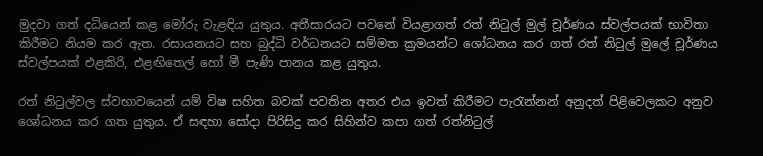මුදවා ගත් දධියෙන් කළ මෝරු වැළඳිය යුතුය. අතීසාරයට පවනේ වියළාගත් රත් නිටුල් මුල් චූර්ණය ස්වල්පයක් භාවිතා කිරීමට නියම කර ඇත. රසායනයට සහ බුද්ධි වර්ධනයට සම්මත ක්‍රමයන්ට ශෝධනය කර ගත් රත් නිටුල් මුලේ චූර්ණය ස්වල්පයක් එළකිරි, එළඟිතෙල් හෝ මී පැණි පානය කළ යුතුය.

රත් නිටුල්වල ස්වභාවයෙන් යම් විෂ සහිත බවක් පවතින අතර එය ඉවත් කිරීමට පැරැන්නන් අනුදත් පිළිවෙලකට අනුව ශෝධනය කර ගත යුතුය. ඒ සඳහා සෝදා පිරිසිදු කර සිහින්ව කපා ගත් රත්නිටුල්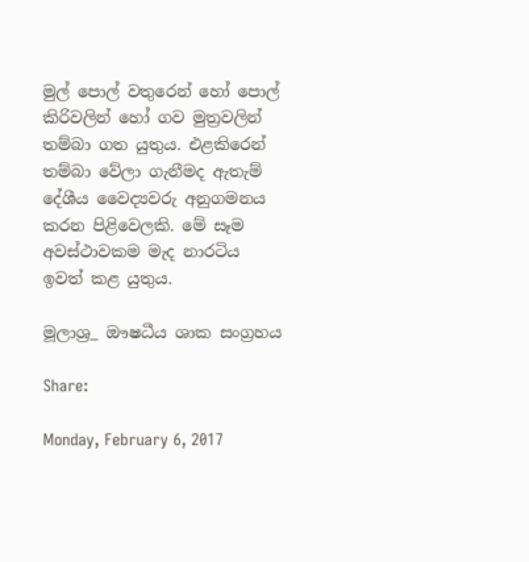මුල් පොල් වතුරෙන් හෝ පොල් කිරිවලින් හෝ ගව මුත්‍රවලින් තම්බා ගත යුතුය. එළකිරෙන් තම්බා වේලා ගැනීමද ඇතැම් දේශීය වෛද්‍යවරු අනුගමනය කරන පිළිවෙලකි. මේ සෑම අවස්ථාවකම මැද නාරටිය ඉවත් කළ යුතුය.

මූලාශ්‍ර_ ඖෂධීය ශාක සංග්‍රහය

Share:

Monday, February 6, 2017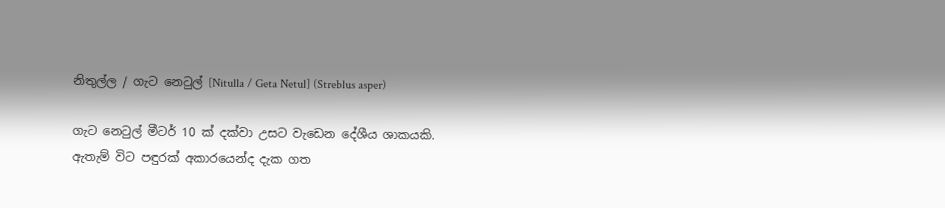නිතුල්ල / ගැට නෙටුල් [Nitulla / Geta Netul] (Streblus asper)

ගැට නෙටුල් මීටර් 10 ක් දක්වා උසට වැඩෙන දේශීය ශාකයකි. ඇතැම් විට පඳුරක් අකාරයෙන්ද දැක ගත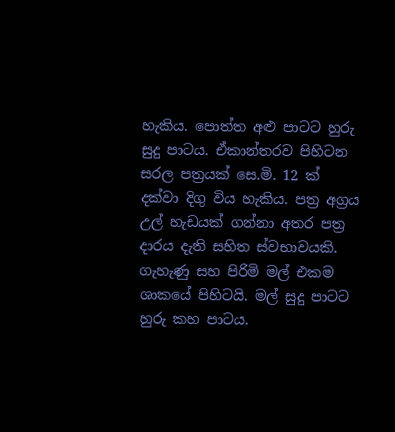හැකිය. පොත්ත අළු පාටට හුරු සුදු පාටය. ඒකාන්තරව පිහිටන සරල පත්‍රයක් සෙ.මි. 12 ක් දක්වා දිගු විය හැකිය. පත්‍ර අග්‍රය උල් හැඩයක් ගන්නා අතර පත්‍ර දාරය දැති සහිත ස්වභාවයකි. ගැහැණු සහ පිරිමි මල් එකම ශාකයේ පිහිටයි. මල් සුදු පාටට හුරු කහ පාටය.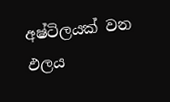අෂ්ටිලයක් වන ඵලය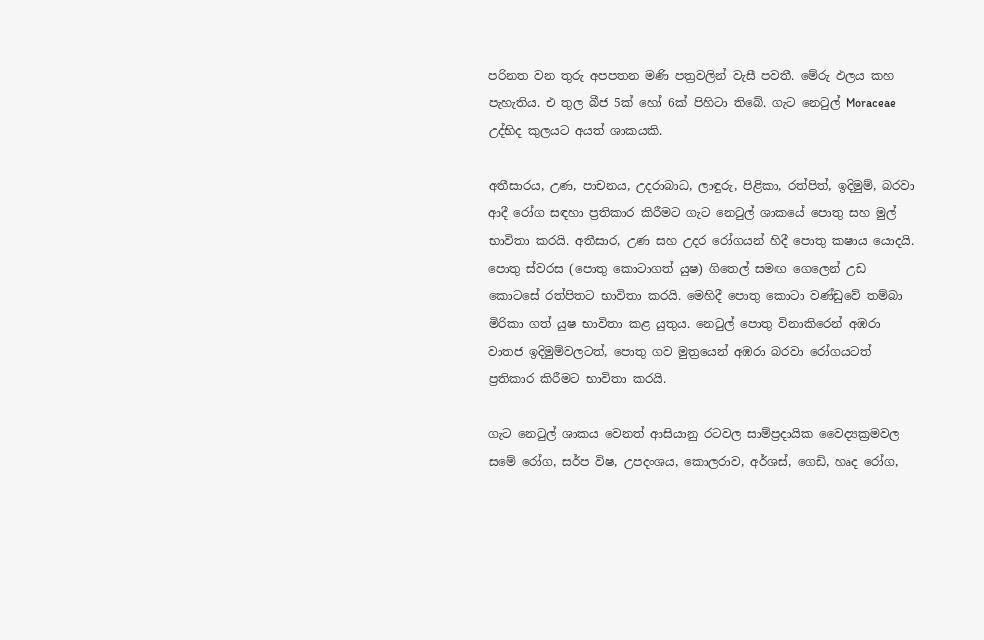පරිනත වන තුරු අපපතන මණි පත්‍රවලින් වැසී පවතී. මේරු ඵලය කහ පැහැතිය. එ තුල බීජ 5ක් හෝ 6ක් පිහිටා තිබේ. ගැට නෙටුල් Moraceae උද්භිද කුලයට අයත් ශාකයකි.

අතීසාරය, උණ, පාචනය, උදරාබාධ, ලාඳුරු, පිළිකා, රත්පිත්, ඉදිමුම්, බරවා ආදී රෝග සඳහා ප්‍රතිකාර කිරීමට ගැට නෙටුල් ශාකයේ පොතු සහ මුල් භාවිතා කරයි. අතීසාර, උණ සහ උදර රෝගයන් හිදී පොතු කෂාය යොදයි. පොතු ස්වරස (පොතු කොටාගත් යුෂ) ගිතෙල් සමඟ ගෙලෙන් උඩ කොටසේ රත්පිතට භාවිතා කරයි. මෙහිදී පොතු කොටා වණ්ඩුවේ තම්බා මිරිකා ගත් යුෂ භාවිතා කළ යුතුය. නෙටුල් පොතු විනාකිරෙන් අඹරා වාතජ ඉදිමුම්වලටත්, පොතු ගව මුත්‍රයෙන් අඹරා බරවා රෝගයටත් ප්‍රතිකාර කිරීමට භාවිතා කරයි.

ගැට නෙටුල් ශාකය වෙනත් ආසියානු රටවල සාම්ප්‍රදායික වෛද්‍යක්‍රමවල සමේ රෝග, සර්ප විෂ, උපදංශය, කොලරාව, අර්ශස්, ගෙඩි, හෘද රෝග,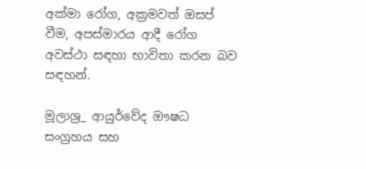අක්මා රෝග, අක්‍රමවත් ඔසප් වීම, අපස්මාරය ආදී රෝග අවස්ථා සඳහා භාවිතා කරන බව සඳහන්.

මූලාශ්‍ර_ ආයුර්වේද ඖෂධ සංග්‍රහය සහ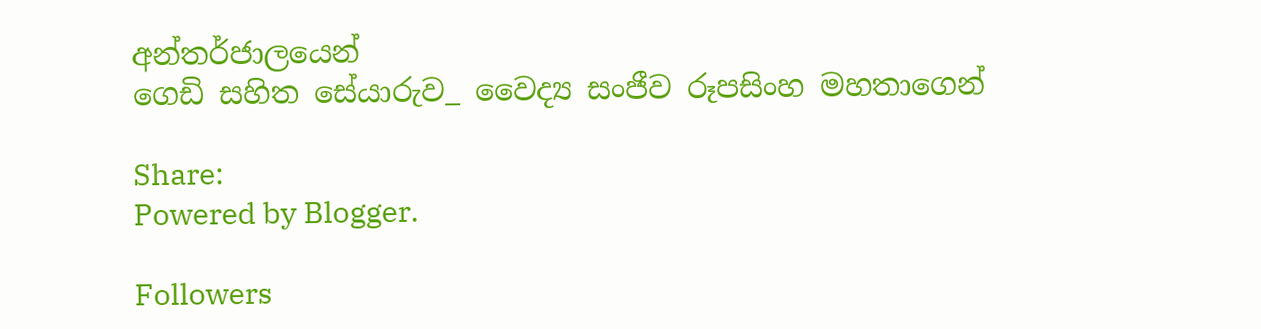අන්තර්ජාලයෙන්
ගෙඩි සහිත සේයාරුව_ වෛද්‍ය සංජීව රූපසිංහ මහතාගෙන්

Share:
Powered by Blogger.

Followers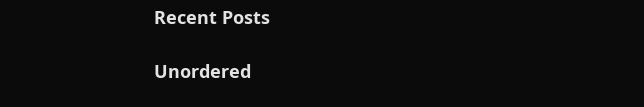Recent Posts

Unordered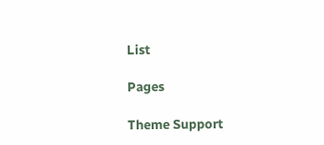List

Pages

Theme Support